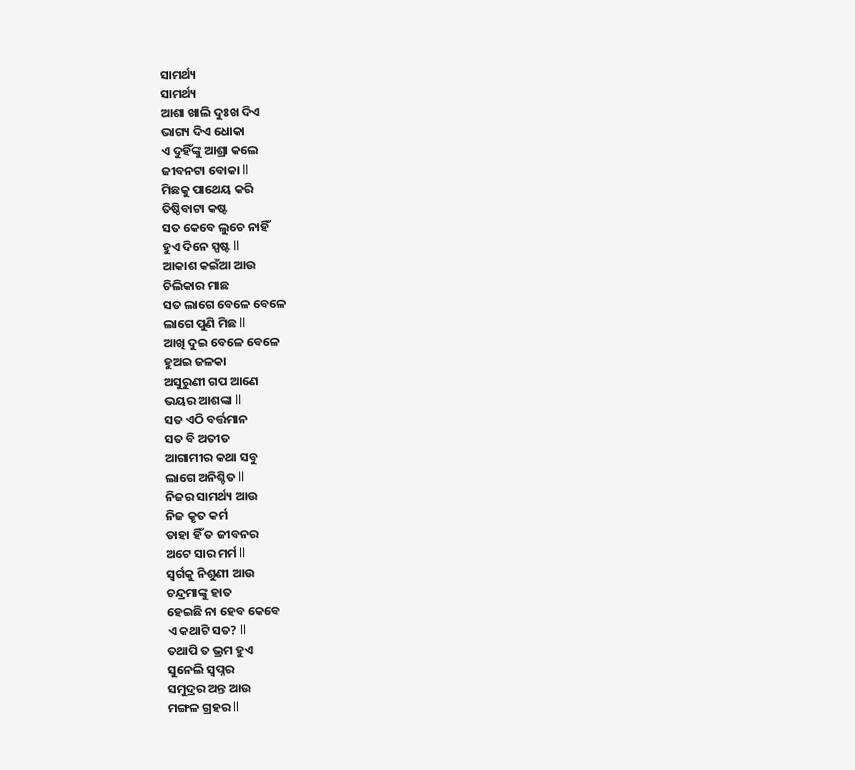ସାମର୍ଥ୍ୟ
ସାମର୍ଥ୍ୟ
ଆଶା ଖାଲି ଦୁଃଖ ଦିଏ
ଭାଗ୍ୟ ଦିଏ ଧୋକା
ଏ ଦୁହିଁଙ୍କୁ ଆଶ୍ରା କଲେ
ଜୀବନଟା ବୋକା ll
ମିଛକୁ ପାଥେୟ କରି
ତିଷ୍ଠିବାଟା କଷ୍ଟ
ସତ କେବେ ଲୁଚେ ନାହିଁ
ହୁଏ ଦିନେ ସ୍ପଷ୍ଟ ll
ଆକାଶ କଇଁଆ ଆଉ
ଚିଲିକାର ମାଛ
ସତ ଲାଗେ ବେଳେ ବେଳେ
ଲାଗେ ପୁଣି ମିଛ ll
ଆଖି ଦୁଇ ବେଳେ ବେଳେ
ହୁଅଇ ଜଳକା
ଅସୁରୁଣୀ ଗପ ଆଣେ
ଭୟର ଆଶଙ୍କା ll
ସତ ଏଠି ବର୍ତ୍ତମାନ
ସତ ବି ଅତୀତ
ଆଗାମୀର କଥା ସବୁ
ଲାଗେ ଅନିଶ୍ଚିତ ll
ନିଜର ସାମର୍ଥ୍ୟ ଆଉ
ନିଜ କୃତ କର୍ମ
ତାହା ହିଁ ତ ଜୀବନର
ଅଟେ ସାର ମର୍ମ ll
ସ୍ୱର୍ଗକୁ ନିଶୁଣୀ ଆଉ
ଚନ୍ଦ୍ରମାଙ୍କୁ ହାତ
ହେଇଛି ନା ହେବ କେବେ
ଏ କଥାଟି ସତ? ll
ତଥାପି ତ ଭ୍ରମ ହୁଏ
ସୁନେଲି ସ୍ବପ୍ନର
ସମୁଦ୍ରର ଅନ୍ତ ଆଉ
ମଙ୍ଗଳ ଗ୍ରହର ll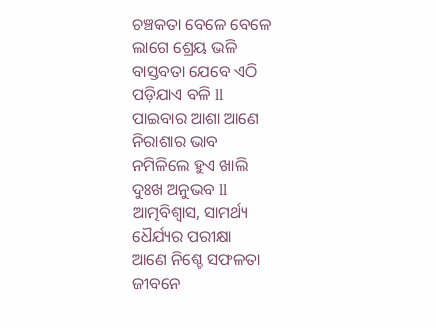ଚଞ୍ଚକତା ବେଳେ ବେଳେ
ଲାଗେ ଶ୍ରେୟ ଭଳି
ବାସ୍ତବତା ଯେବେ ଏଠି
ପଡ଼ିଯାଏ ବଳି ll
ପାଇବାର ଆଶା ଆଣେ
ନିରାଶାର ଭାବ
ନମିଳିଲେ ହୁଏ ଖାଲି
ଦୁଃଖ ଅନୁଭବ ll
ଆତ୍ମବିଶ୍ୱାସ, ସାମର୍ଥ୍ୟ
ଧୈର୍ଯ୍ୟର ପରୀକ୍ଷା
ଆଣେ ନିଶ୍ଚେ ସଫଳତା
ଜୀବନେ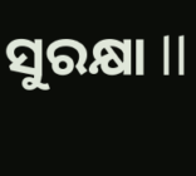ସୁରକ୍ଷା ll